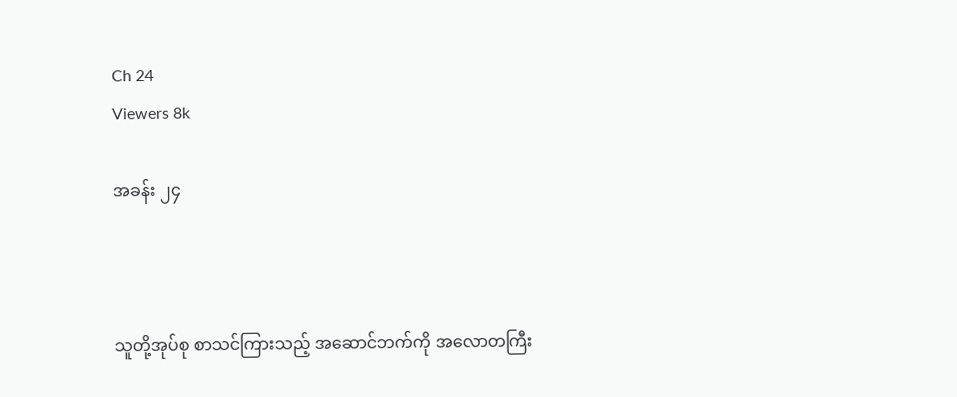Ch 24
Viewers 8k

အခန်း ၂၄



သူတို့အုပ်စု စာသင်ကြားသည့် အဆောင်ဘက်ကို အလောတကြီး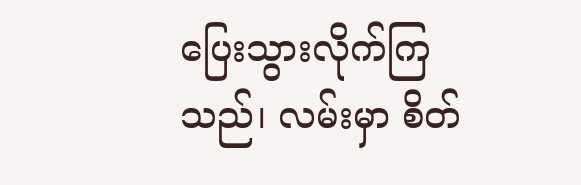ပြေးသွားလိုက်ကြသည်၊ လမ်းမှာ စိတ်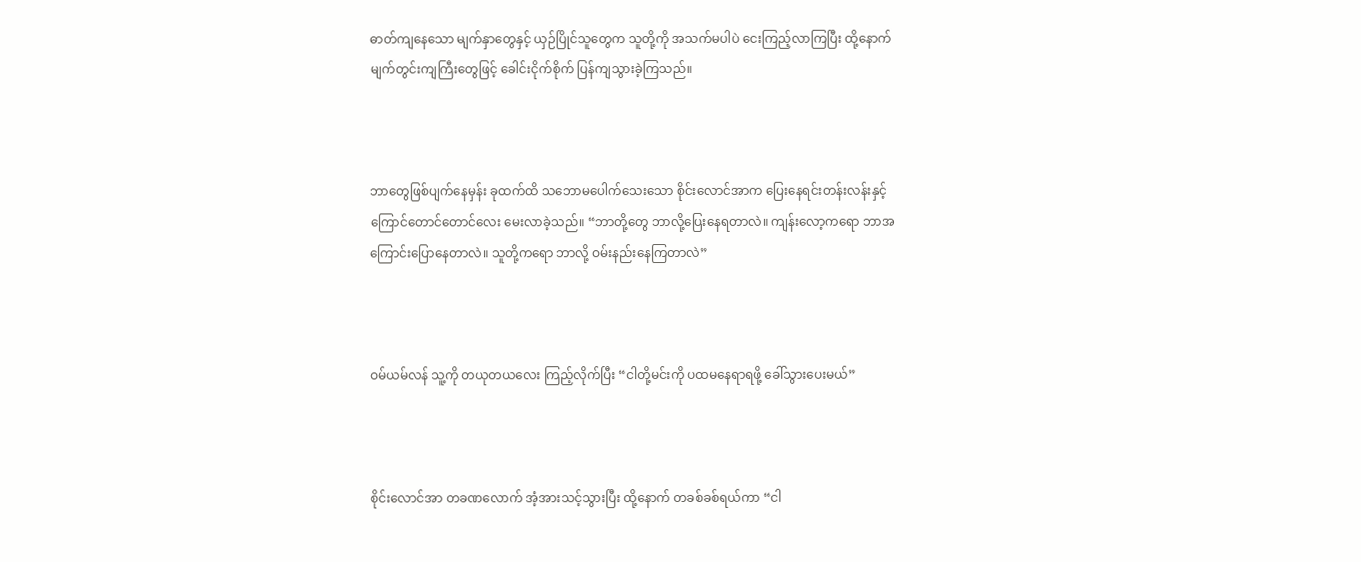ဓာတ်ကျနေသော မျက်နှာတွေနှင့် ယှဉ်ပြိုင်သူတွေက သူတို့ကို အသက်မပါပဲ ငေးကြည့်လာကြပြီး ထို့နောက် မျက်တွင်းကျကြီးတွေဖြင့် ခေါင်းငိုက်စိုက် ပြန်ကျသွားခဲ့ကြသည်။



ဘာတွေဖြစ်ပျက်နေမှန်း ခုထက်ထိ သဘောမပေါက်သေးသော စိုင်းလောင်အာက ပြေးနေရင်းတန်းလန်းနှင့် ကြောင်တောင်တောင်လေး မေးလာခဲ့သည်။ “ဘာတို့တွေ ဘာလို့ပြေးနေရတာလဲ။ ကျန်းလော့ကရော ဘာအကြောင်းပြောနေတာလဲ။ သူတို့ကရော ဘာလို့ ဝမ်းနည်းနေကြတာလဲ”



ဝမ်ယမ်လန် သူ့ကို တယုတယလေး ကြည့်လိုက်ပြီး “ငါတို့မင်းကို ပထမနေရာရဖို့ ခေါ်သွားပေးမယ်”



စိုင်းလောင်အာ တခဏလောက် အံ့အားသင့်သွားပြီး ထို့နောက် တခစ်ခစ်ရယ်ကာ “ငါ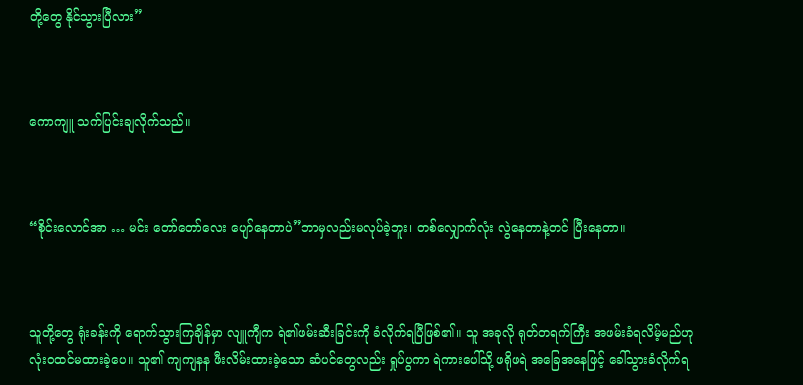တို့‌တွေ နိုင်သွားပြီလား”



ကောကျူ သက်ပြင်းချလိုက်သည်။



“စိုင်းလောင်အာ … မင်း တော်တော်လေး ပျော်နေတာပဲ”ဘာမှလည်းမလုပ်ခဲ့ဘူး၊ တစ်လျှောက်လုံး လွဲနေတာနဲ့တင် ပြီးနေတာ။



သူတို့တွေ ရုံးခန်းကို ရောက်သွားကြချိန်မှာ လျူကျီက ရဲ၏ဖမ်းဆီးခြင်းကို ခံလိုက်ရပြီဖြစ်၏။ သူ အခုလို ရုတ်တရက်ကြီး အဖမ်းခံရလိမ့်မည်ဟု လုံးဝထင်မထားခဲ့ပေ။ သူ၏ ကျကျနန ဖီးလိမ်းထားခဲ့သော ဆံပင်တွေလည်း ရှုပ်ပွကာ ရဲကားပေါ်သို့ ဖရိုဖရဲ အခြေအနေဖြင့် ခေါ်သွားခံလိုက်ရ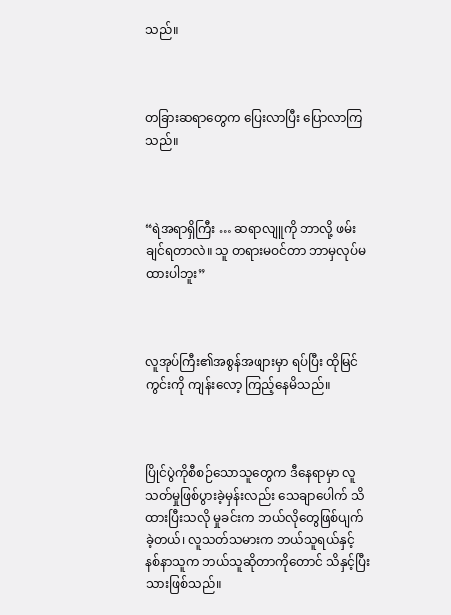သည်။



တခြားဆရာတွေက ပြေးလာပြီး ပြောလာကြသည်။



“ရဲအရာရှိကြီး … ဆရာလျူကို ဘာလို့ ဖမ်းချင်ရတာလဲ။ သူ တရားမဝင်တာ ဘာမှလုပ်မထားပါဘူး”



လူအုပ်ကြီး၏အစွန်အဖျားမှာ ရပ်ပြီး ထိုမြင်ကွင်းကို ကျန်းလော့ ကြည့်နေမိသည်။



ပြိုင်ပွဲကိုစီစဉ်သောသူတွေက ဒီနေရာမှာ လူသတ်မှုဖြစ်ပွားခဲ့မှန်းလည်း သေချာပေါက် သိထားပြီးသလို မှုခင်းက ဘယ်လိုတွေဖြစ်ပျက်ခဲ့တယ်၊ လူသတ်သမားက ဘယ်သူရယ်နှင့် နစ်နာသူက ဘယ်သူဆိုတာကိုတောင် သိနှင့်ပြီးသားဖြစ်သည်။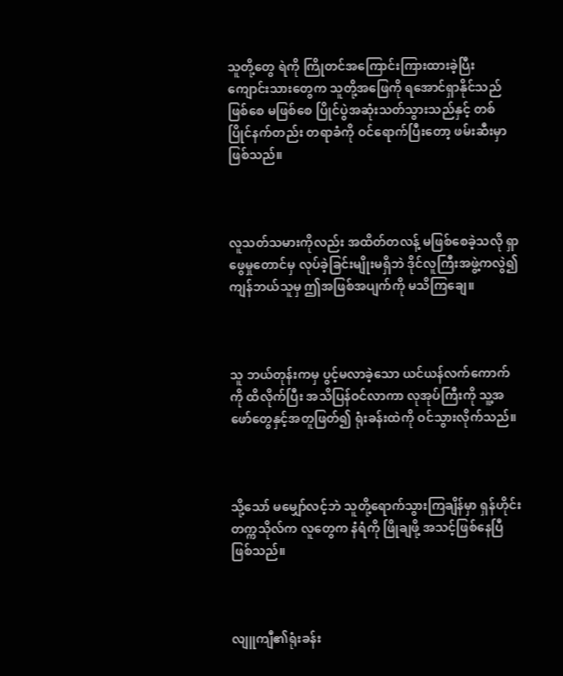သူတို့တွေ ရဲကို ကြိုတင်‌အကြောင်းကြားထားခဲ့ပြီး ကျောင်းသားတွေက သူတို့အဖြေကို ရအောင်ရှာနိုင်သည်ဖြစ်စေ မဖြစ်စေ ပြိုင်ပွဲအဆုံးသတ်သွားသည်နှင့် တစ်ပြိုင်နက်တည်း တရာခံကို ဝင်ရောက်ပြီးတော့ ဖမ်းဆီးမှာဖြစ်သည်။



လူသတ်သမားကိုလည်း အထိတ်တလန့် မဖြစ်စေခဲ့သလို ရှာဖွေမှုတောင်မှ လုပ်ခဲ့ခြင်းမျိုးမရှိဘဲ ဒိုင်လူကြီးအဖွဲ့ကလွဲ‌၍ ကျန်ဘယ်သူမှ ဤအဖြစ်အပျက်ကို မသိကြချေ။



သူ ဘယ်တုန်းကမှ ပွင့်မလာခဲ့သော ယင်ယန်လက်ကောက်ကို ထိလိုက်ပြီး အသိပြန်ဝင်လာကာ လုအုပ်ကြီးကို သူ့အဖော်တွေနှင့်အတူဖြတ်၍ ရုံးခန်းထဲကို ဝင်သွားလိုက်သည်။



သို့သော် မမျှော်လင့်ဘဲ သူတို့ရောက်သွားကြချိန်မှာ ရှန်ဟိုင်းတက္ကသိုလ်က လူတွေက နံရံကို ဖြိုချဖို့ အသင့်ဖြစ်နေပြီဖြစ်သည်။



လျူကျီ၏ရုံးခန်း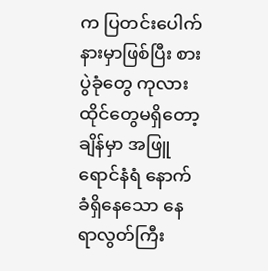က ပြတင်းပေါက်နားမှာဖြစ်ပြီး စားပွဲခုံတွေ ကုလားထိုင်တွေမရှိတော့ချိန်မှာ အဖြူရောင်နံရံ နောက်ခံရှိနေသော နေရာလွတ်ကြီး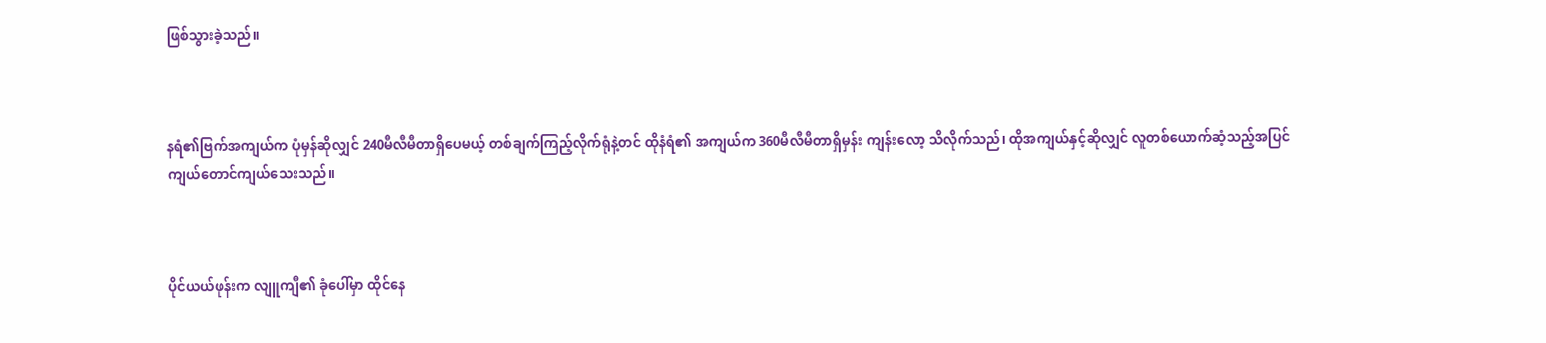ဖြစ်သွားခဲ့သည်။



နရံ၏ဗြက်အကျယ်က ပုံမှန်ဆိုလျှင် 240မီလီမီတာရှိပေမယ့် တစ်ချက်ကြည့်လိုက်ရုံနဲ့တင် ထိုနံရံ၏ အကျယ်က 360မီလီမီတာရှိမှန်း ကျန်းလော့ သိလိုက်သည်၊ ထိုအကျယ်နှင့်ဆိုလျှင် လူတစ်ယောက်ဆံ့သည့်အပြင် ကျယ်တောင်ကျယ်‌သေးသည်။



ပိုင်ယယ်ဖုန်းက လျူကျီ၏ ခုံပေါ်မှာ ထိုင်နေ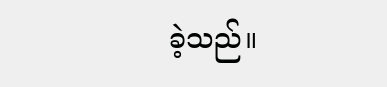ခဲ့သည်။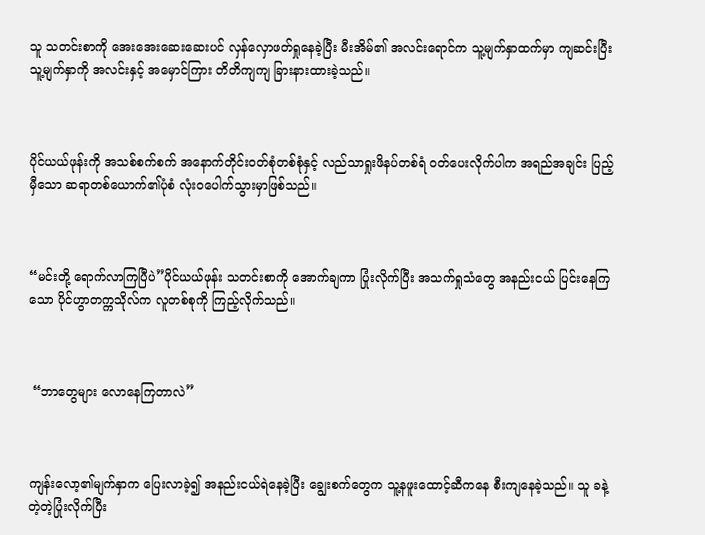သူ သတင်းစာကို အေးအေးဆေးဆေးပင် လှန်လှောဖတ်ရှုနေခဲ့ပြီး မီးအိမ်၏ အလင်းရောင်က သူ့မျက်နှာထက်မှာ ကျဆင်းပြီး သူ့မျက်နှာကို အလင်းနှင့် အမှောင်ကြား တိတိကျကျ ခြားနားထားခဲ့သည်။



ပိုင်ယယ်ဖုန်းကို အသစ်စက်စက် အနောက်တိုင်းဝတ်စုံတစ်စုံနှင့် လည်သာရှုးဖိနပ်တစ်ရံ ဝတ်ပေးလိုက်ပါက အရည်အချင်း ပြည့်မှီသော ဆရာတစ်ယောက်၏ပုံစံ လုံးဝပေါက်သွားမှာဖြစ်သည်။



“မင်းတို့ ရောက်လာကြပြီပဲ”ပိုင်ယယ်ဖုန်း သတင်းစာကို အောက်ချကာ ပြုံးလိုက်ပြီး အသက်ရှုသံတွေ အနည်းငယ် ပြင်းနေကြသော ပိုင်ဟွာတက္ကသိုလ်က လူတစ်စုကို ကြည့်လိုက်သည်။



 “ဘာတွေများ လောနေကြတာလဲ”



ကျန်းလော့၏မျက်နှာက ပြေးလာခဲ့၍ အနည်းငယ်ရဲနေခဲ့ပြီး ချွေးစက်တွေက သူ့နဖူးထောင့်ဆီကနေ စီးကျနေခဲ့သည်။ သူ ခနဲ့တဲ့တဲ့ပြုံးလိုက်ပြီး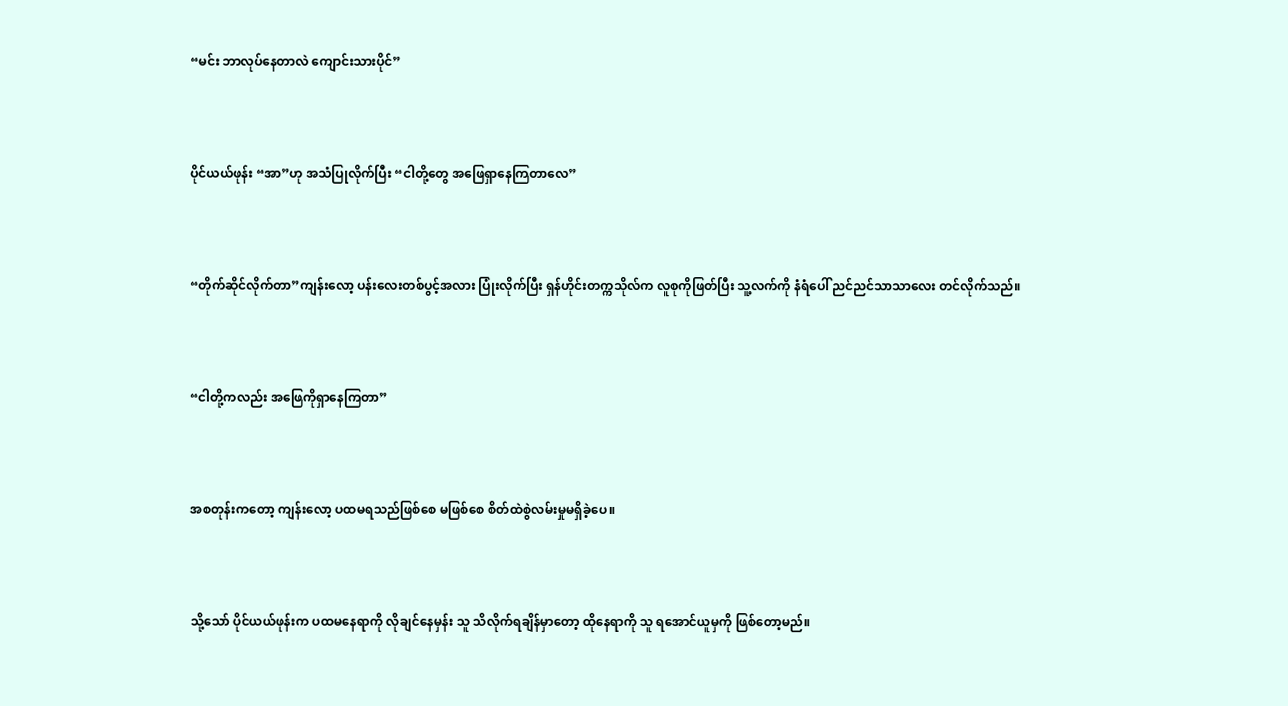“မင်း ဘာလုပ်နေတာလဲ ကျောင်းသားပိုင်”



ပိုင်ယယ်ဖုန်း “အာ”ဟု အသံပြုလိုက်ပြီး “ငါတို့တွေ အဖြေရှာနေကြတာလေ”



“တိုက်ဆိုင်လိုက်တာ”ကျန်းလော့ ပန်းလေးတစ်ပွင့်အလား ပြုံးလိုက်ပြီး ရှန်ဟိုင်းတက္ကသိုလ်က လူစုကိုဖြတ်ပြီး သူ့လက်ကို နံရံပေါ် ညင်ညင်သာသာလေး တင်လိုက်သည်။



“ငါတို့ကလည်း အဖြေကိုရှာနေကြတာ”



အစတုန်းကတော့ ကျန်းလော့ ပထမရသည်ဖြစ်စေ မဖြစ်စေ စိတ်ထဲစွဲလမ်းမှုမရှိခဲ့ပေ။



သို့သော် ပိုင်ယယ်ဖုန်းက ပထမနေရာကို လိုချင်နေမှန်း သူ သိလိုက်ရချိန်မှာတော့ ထိုနေရာကို သူ ရအောင်ယူမှကို ဖြစ်တော့မည်။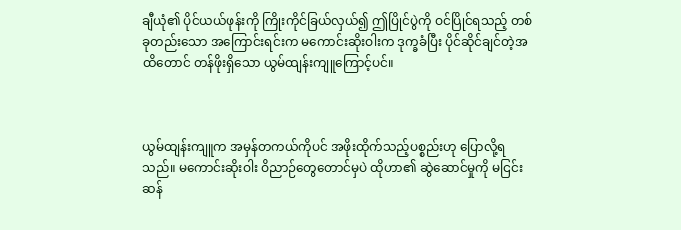ချီယုံ၏ ပိုင်ယယ်ဖုန်းကို ကြိုးကိုင်ခြယ်လှယ်၍ ဤပြိုင်ပွဲကို ဝင်ပြိုင်ရသည့် တစ်ခုတည်းသော အကြောင်းရင်းက မကောင်းဆိုးဝါးက ဒုက္ခခံပြီး ပိုင်ဆိုင်ချင်တဲ့အထိတောင် တန်ဖိုးရှိသော ယွမ်ထျန်းကျူကြောင့်ပင်။



ယွမ်ထျန်းကျူက အမှန်တကယ်ကိုပင် အဖိုးထိုက်သည့်ပစ္စည်းဟု ပြောလို့ရသည်။ မကောင်းဆိုးဝါး ဝိညာဉ်တွေတောင်မှပဲ ထိုဟာ၏ ဆွဲဆောင်မှုကို မငြင်းဆန်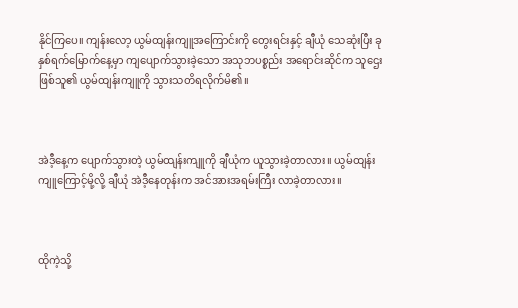နိုင်ကြပေ။ ကျန်းလော့ ယွမ်ထျန်းကျူအကြောင်းကို တွေးရင်းနှင့် ချီယုံ သေဆုံးပြီး ခုနှစ်ရက်မြောက်နေ့မှာ ကျပျောက်သွားခဲ့သော အသုဘပစ္စည်း အရောင်းဆိုင်က သူဌေးဖြစ်သူ၏ ယွမ်ထျန်းကျူကို သွားသတိရလိုက်မိ၏။



အဲဒီ့နေ့က ပျောက်သွားတဲ့ ယွမ်ထျန်းကျူကို ချီယုံက ယူသွားခဲ့တာလား။ ယွမ်ထျန်းကျူကြောင့်မို့လို့ ချီယုံ အဲဒီ့နေတုန်းက အင်အားအရမ်းကြီး လာခဲ့တာလား။



ထိုကဲ့သို့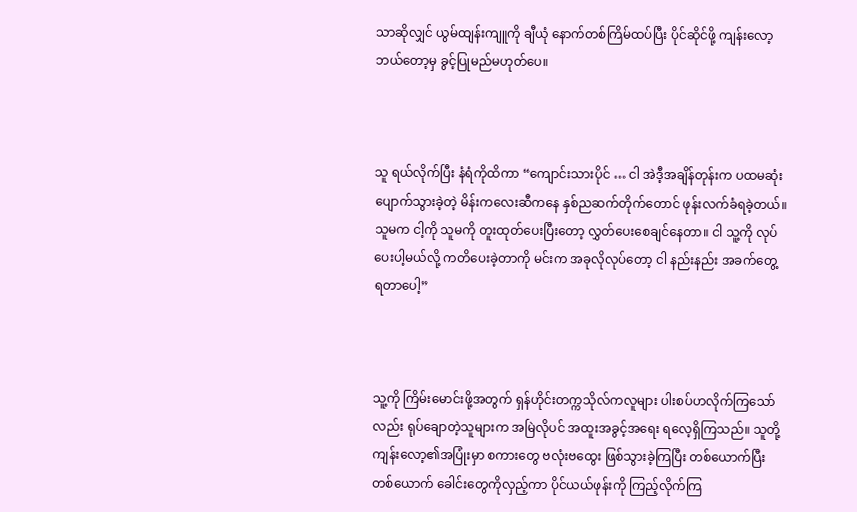သာဆိုလျှင် ယွမ်ထျန်းကျူကို ချီယုံ နောက်တစ်ကြိမ်ထပ်ပြီး ပိုင်ဆိုင်ဖို့ ကျန်းလော့ ဘယ်တော့မှ ခွင့်ပြုမည်မဟုတ်ပေ။



သူ ရယ်လိုက်ပြီး နံရံကိုထိကာ “ကျောင်းသားပိုင် … ငါ အဲဒီ့အချိန်တုန်းက ပထမဆုံး ပျောက်သွားခဲ့တဲ့ မိန်းကလေးဆီကနေ နှစ်ညဆက်တိုက်တောင် ဖုန်းလက်ခံရခဲ့တယ်။ သူမက ငါ့ကို သူမကို တူးထုတ်ပေးပြီးတော့ လွှတ်ပေးစေချင်နေတာ။ ငါ သူ့ကို လုပ်ပေးပါ့မယ်လို့ ကတိပေးခဲ့တာကို မင်းက အခုလိုလုပ်တော့ ငါ နည်းနည်း အခက်တွေ့ရ‌တာပေါ့”



သူ့ကို ကြိမ်းမောင်းဖို့အတွက် ရှန်ဟိုင်းတက္ကသိုလ်ကလူများ ပါးစပ်ဟလိုက်ကြသော်လည်း ရုပ်ချောတဲ့သူများက အမြဲလိုပင် အထူးအခွင့်အရေး ရလေ့ရှိကြသည်။ သူတို့ ကျန်းလော့၏အပြုံးမှာ စကားတွေ ဗလုံးဗထွေး ဖြစ်သွားခဲ့ကြပြီး တစ်ယောက်ပြီးတစ်ယောက် ခေါင်းတွေကိုလှည့်ကာ ပိုင်ယယ်ဖုန်းကို ကြည့်လိုက်ကြ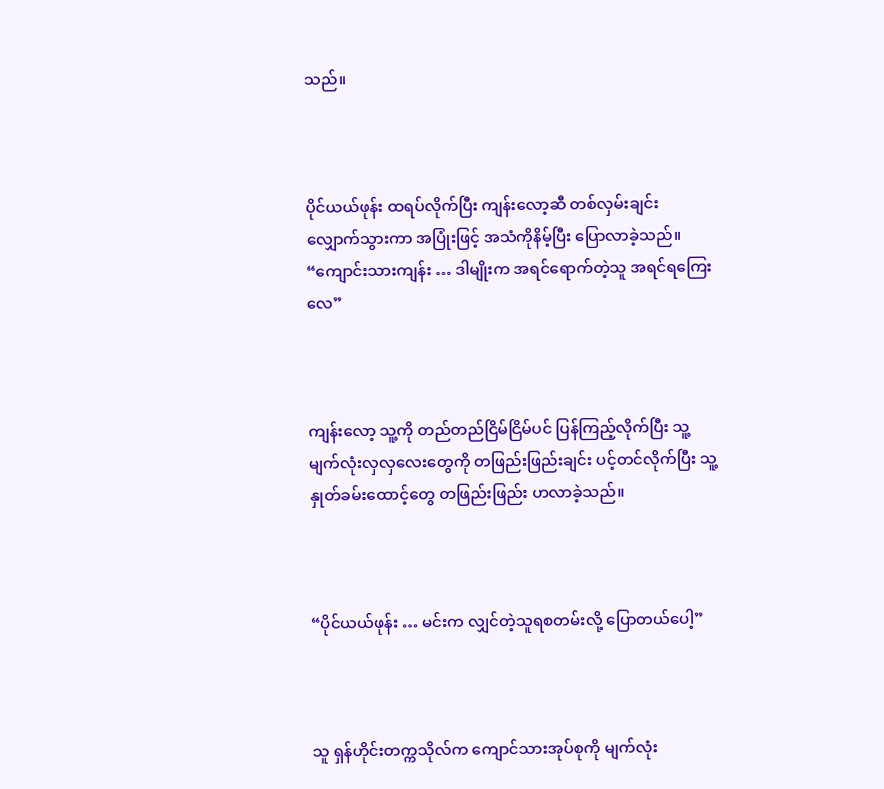သည်။



ပိုင်ယယ်ဖုန်း ထရပ်လိုက်ပြီး ကျန်းလော့ဆီ တစ်လှမ်းချင်း လျှောက်သွားကာ အပြုံးဖြင့် အသံကိုနိမ့်ပြီး ပြောလာခဲ့သည်။ “ကျောင်းသားကျန်း … ဒါမျိုးက အရင်ရောက်တဲ့သူ အရင်ရကြေးလေ”



ကျန်းလော့ သူ့ကို တည်တည်ငြိမ်ငြိမ်ပင် ပြန်ကြည့်လိုက်ပြီး သူ့ မျက်လုံးလှလှလေးတွေကို တဖြည်းဖြည်းချင်း ပင့်တင်လိုက်ပြီး သူ့နှုတ်ခမ်းထောင့်တွေ တဖြည်းဖြည်း ဟလာခဲ့သည်။



“ပိုင်ယယ်ဖုန်း … မင်းက လျှင်တဲ့သူရစတမ်းလို့ ပြောတယ်ပေါ့”



သူ ရှန်ဟိုင်းတက္ကသိုလ်က ကျောင်သားအုပ်စုကို မျက်လုံး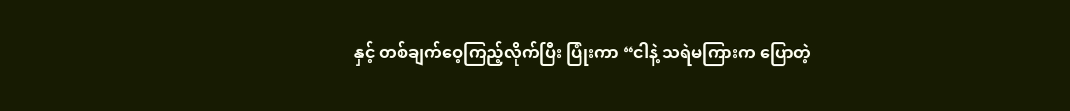နှင့် တစ်ချက်ဝေ့ကြည့်လိုက်ပြီး ပြုံးကာ “ငါနဲ့ သရဲမကြားက ပြောတဲ့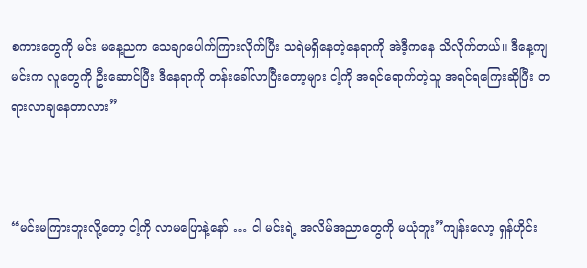စကားတွေကို မင်း မနေ့ညက သေချာပေါက်ကြားလိုက်ပြီး သရဲမရှိနေတဲ့နေရာကို အဲဒီ့ကနေ သိလိုက်တယ်။ ဒီနေ့ကျ မင်းက လူတွေကို ဦးဆောင်ပြီး ဒီနေရာကို တန်းခေါ်လာပြီးတော့များ ငါ့ကို အရင်ရောက်တဲ့သူ အရင်ရကြေးဆိုပြီး တရားလာချနေတာလား”



“မင်းမကြားဘူးလို့တော့ ငါ့ကို လာမပြောနဲ့နော် … ငါ မင်းရဲ့ အလိမ်အညာတွေကို မယုံဘူး”ကျန်းလော့ ရှန်ဟိုင်း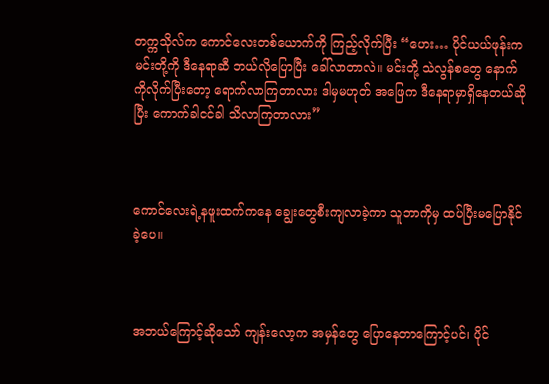တက္ကသိုလ်က ကောင်လေးတစ်ယောက်ကို ကြည့်လိုက်ပြီး “ဟေး… ပိုင်ယယ်ဖုန်းက မင်းတို့ကို ဒီနေရာဆီ ဘယ်လိုပြောပြီး ခေါ်လာတာလဲ။ မင်းတို့‌ သဲလွန်စတွေ နောက်ကိုလိုက်ပြီးတော့ ရောက်လာကြတာလား ဒါမှမဟုတ် အဖြေက ဒီနေရာမှာရှိနေတယ်ဆိုပြီး ကောက်ခါငင်ခါ သိလာကြတာလား”



ကောင်လေးရဲ့နဖူးထက်ကနေ ချွေးတွေစီးကျလာခဲ့ကာ သူ‌ဘာကိုမှ ထပ်ပြီးမပြောနိုင်ခဲ့ပေ။



အဘယ်ကြောင့်ဆိုသော် ကျန်းလော့က အမှန်တွေ ပြောနေတာကြောင့်ပင်၊ ပိုင်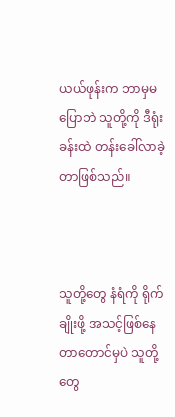ယယ်ဖုန်းက ဘာမှမပြောဘဲ သူတို့ကို ဒီရုံးခန်းထဲ တန်းခေါ်လာခဲ့တာဖြစ်သည်။



သူတို့တွေ နံရံကို ရိုက်ချိုးဖို့ အသင့်ဖြစ်နေတာတောင်မှပဲ သူတို့တွေ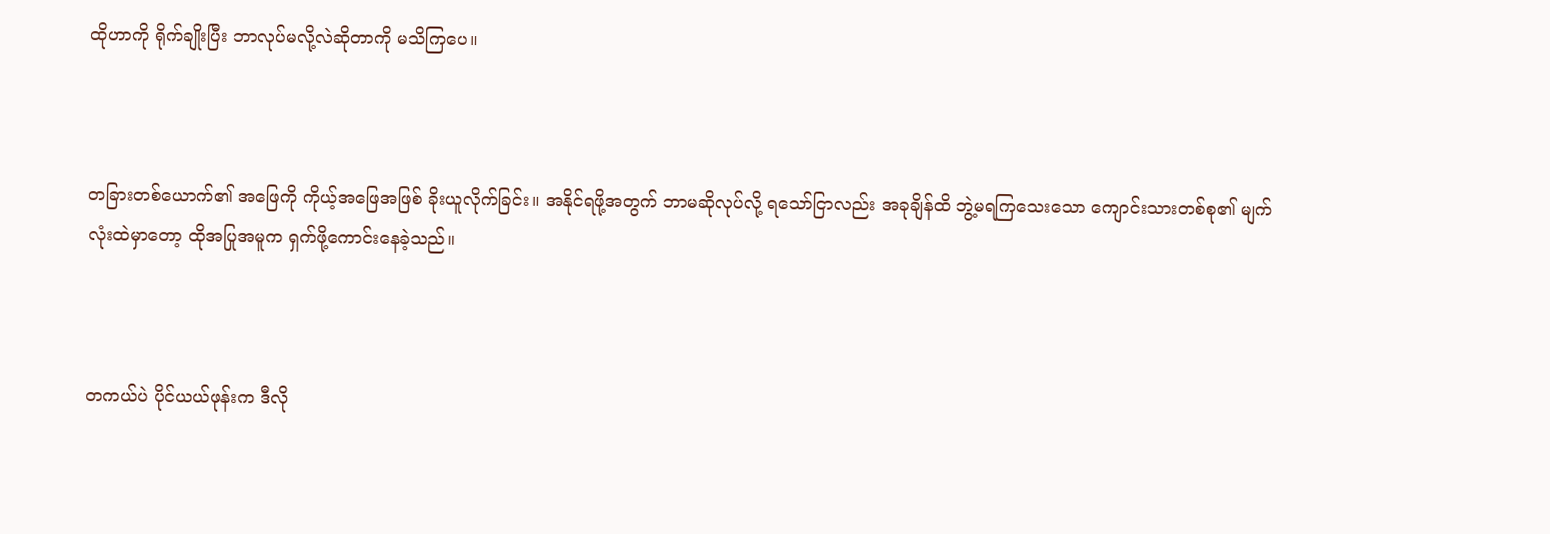ထိုဟာကို ရိုက်ချိုးပြီး ဘာလုပ်မလို့လဲဆိုတာကို မသိကြပေ။



တခြားတစ်ယောက်၏ အဖြေကို ကိုယ့်အဖြေအဖြစ် ခိုးယူလိုက်ခြင်း။ အနိုင်ရဖို့အတွက် ဘာမဆိုလုပ်လို့ ရသော်ငြာလည်း အခုချိန်ထိ ဘွဲ့မရကြသေးသော ကျောင်းသားတစ်စု၏ မျက်လုံးထဲမှာတော့ ထိုအပြုအမူက ရှက်ဖို့ကောင်းနေခဲ့သည်။



တကယ်ပဲ ပိုင်ယယ်ဖုန်းက ဒီလို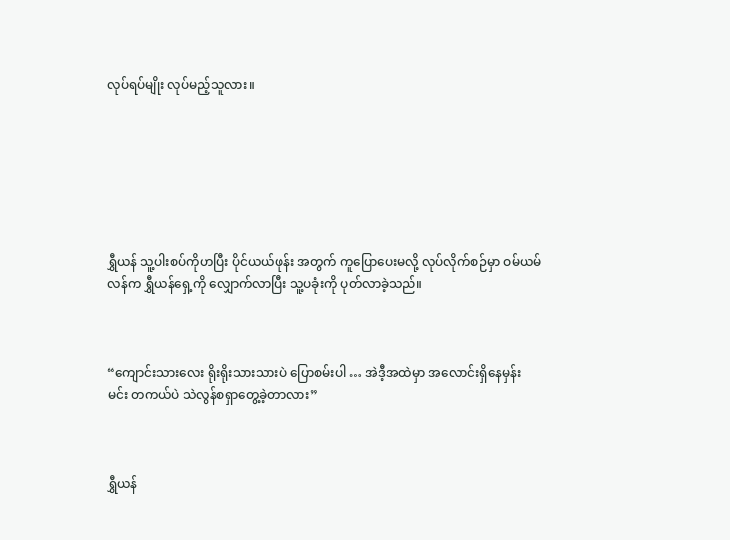လုပ်ရပ်မျိုး လုပ်မည့်သူလား။







ရွှီယန် သူ့ပါးစပ်ကိုဟပြီး ပိုင်ယယ်ဖုန်း အတွက် ကူပြောပေးမလို့ လုပ်လိုက်စဉ်မှာ ဝမ်ယမ်လန်က ရွှီယန်ရှေ့ကို လျှောက်လာပြီး သူ့ပခုံးကို ပုတ်လာခဲ့သည်။



“ကျောင်းသားလေး ရိုးရိုးသားသားပဲ ပြောစမ်းပါ … အဲဒီ့အထဲမှာ အလောင်းရှိနေမှန်း မင်း တကယ်ပဲ သဲလွန်စရှာတွေ့ခဲ့တာလား”



ရွှီယန်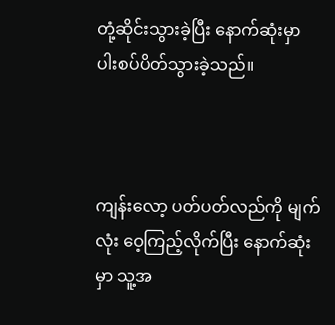တုံ့ဆိုင်းသွားခဲ့ပြီး နောက်ဆုံးမှာ ပါးစပ်ပိတ်သွားခဲ့သည်။



ကျန်းလော့ ပတ်ပတ်လည်ကို မျက်လုံး ဝေ့ကြည့်လိုက်ပြီး နောက်ဆုံးမှာ သူ့အ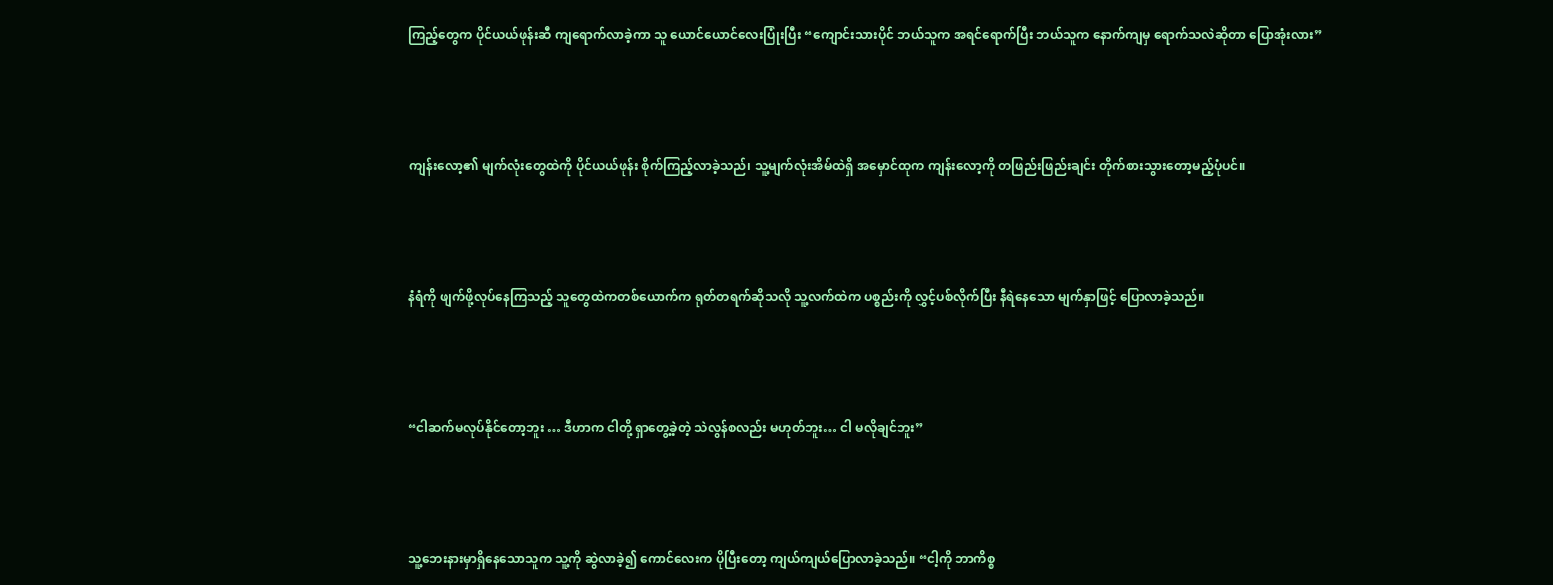ကြည့်တွေက ပိုင်ယယ်ဖုန်းဆီ ကျရောက်လာခဲ့ကာ သူ ယောင်ယောင်လေးပြုံးပြီး “ကျောင်းသားပိုင် ဘယ်သူက အရင်ရောက်ပြီး ဘယ်သူက နောက်ကျမှ ရောက်သလဲဆိုတာ ပြောအုံးလား”



ကျန်းလော့၏ မျက်လုံးတွေထဲကို ပိုင်ယယ်ဖုန်း စိုက်ကြည့်လာခဲ့သည်၊ သူ့မျက်လုံးအိမ်ထဲရှိ အမှောင်ထုက ကျန်းလော့ကို တဖြည်းဖြည်းချင်း တိုက်စားသွားတော့မည့်ပုံပင်။



နံရံကို ဖျက်ဖို့လုပ်နေကြသည့် သူတွေထဲကတစ်ယောက်က ရုတ်တရက်ဆိုသလို သူ့လက်ထဲက ပစ္စည်းကို လွှင့်ပစ်လိုက်ပြီး နီရဲနေ‌သော မျက်နှာဖြင့် ပြောလာခဲ့သည်။



“ငါဆက်မလုပ်နိုင်တော့ဘူး … ဒီဟာက ငါတို့ ရှာတွေ့ခဲ့တဲ့ သဲလွန်စလည်း မဟုတ်ဘူး… ငါ မလိုချင်ဘူး”



သူ့ဘေးနားမှာရှိနေသောသူက သူ့ကို ဆွဲလာခဲ့၍ ကောင်လေးက ပိုပြီးတော့ ကျယ်ကျယ်ပြောလာခဲ့သည်။ “ငါ့ကို ဘာကိစ္စ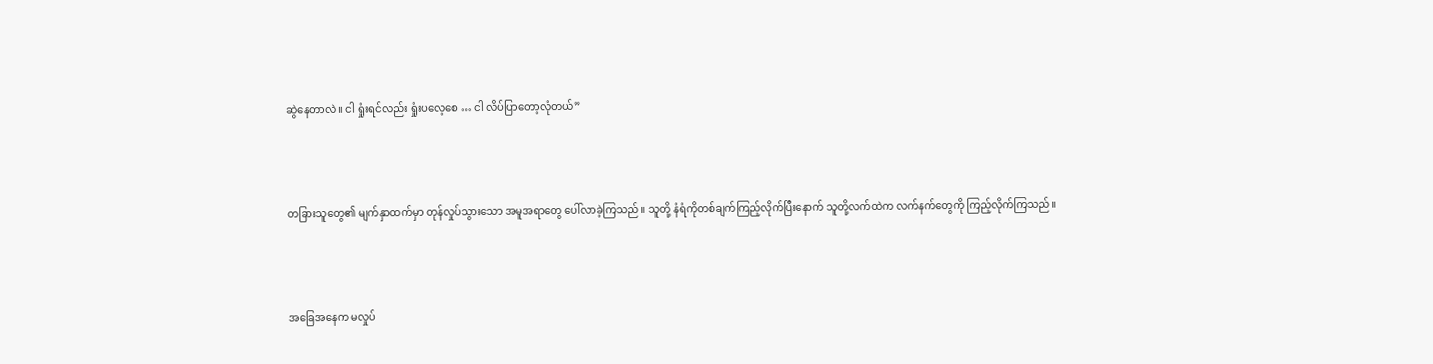ဆွဲနေတာလဲ။ ငါ ရှုံးရင်လည်း ရှုံး‌ပလေ့စေ … ငါ လိပ်ပြာတော့လုံတယ်”



တခြားသူတွေ၏ မျက်နှာထက်မှာ တုန်လှုပ်သွားသော အမူအရာတွေ‌ ပေါ်လာခဲ့ကြသည်။ သူတို့ နံရံကိုတစ်ချက်ကြည့်လိုက်ပြီး‌နောက် သူတို့လက်ထဲက လက်နက်တွေကို ကြည့်လိုက်ကြသည်။



အခြေအနေက မလှုပ်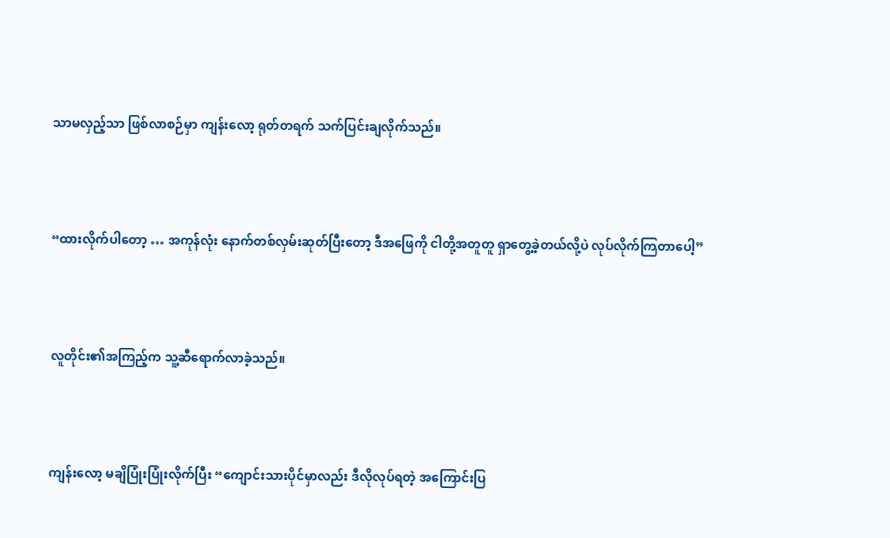သာမလှည့်သာ ဖြစ်လာစဉ်မှာ ကျန်းလော့ ရုတ်တရက် သက်ပြင်းချလိုက်သည်။



“ထားလိုက်ပါတော့ … အကုန်လုံး နောက်တစ်လှမ်းဆုတ်ပြီးတော့ ဒီအဖြေကို ငါတို့အတူတူ ရှာတွေ့ခဲ့တယ်လို့ပဲ လုပ်လိုက်ကြတာပေါ့”



လူတိုင်း၏အကြည့်က သူ့ဆီရောက်လာခဲ့သည်။



ကျန်းလော့ မချိပြုံးပြုံးလိုက်ပြီး “ကျောင်းသားပိုင်မှာလည်း ဒီလိုလုပ်ရတဲ့ အကြောင်းပြ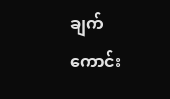ချက်ကောင်း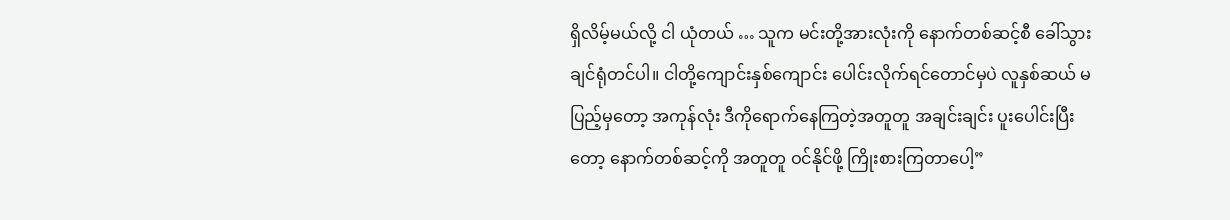ရှိလိမ့်မယ်လို့ ငါ ယုံတယ် … သူက မင်းတို့အားလုံးကို နောက်တစ်ဆင့်စီ ခေါ်သွားချင်ရုံတင်ပါ။ ငါတို့ကျောင်းနှစ်ကျောင်း ပေါင်းလိုက်ရင်တောင်မှပဲ လူနှစ်ဆယ် မပြည့်မှတော့ အကုန်လုံး ဒီကိုရောက်နေကြတဲ့အတူတူ အချင်းချင်း ပူးပေါင်းပြီးတော့ နောက်တစ်ဆင့်ကို အတူတူ ဝင်နိုင်ဖို့ ကြိုးစားကြတာပေါ့”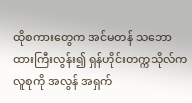ထိုစကားတွေက အင်မတန် သဘောထားကြီးလွန်း၍ ရှန်ဟိုင်းတက္ကသိုလ်ကလူစုကို အလွန် အရှက်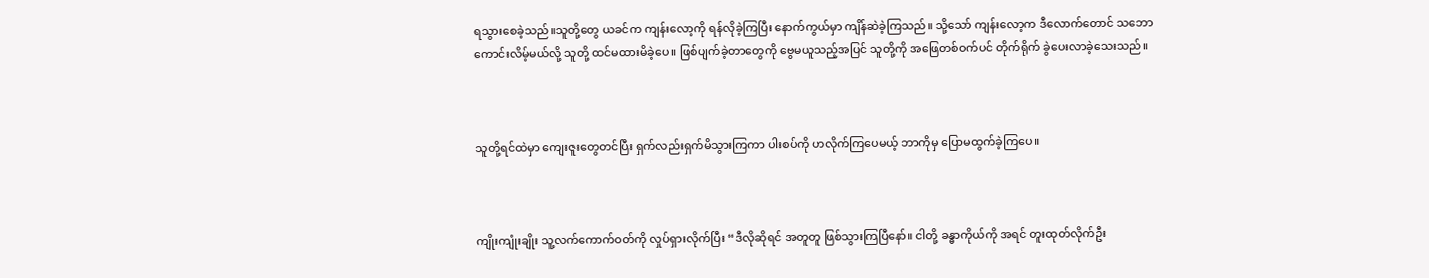ရသွားစေခဲ့သည်။သူတို့တွေ ယခင်က ကျန်းလော့ကို ရန်လိုခဲ့ကြပြီး နောက်ကွယ်မှာ ကျိန်ဆဲခဲ့ကြသည်။ သို့သော် ကျန်းလော့က ဒီလောက်တောင် သဘောကောင်းလိမ့်မယ်လို့ သူတို့ ထင်မထားမိခဲ့ပေ။ ဖြစ်ပျက်ခဲ့တာတွေကို ဗွေမယူသည့်အပြင် သူတို့ကို အဖြေတစ်ဝက်ပင် တိုက်ရိုက် ခွဲပေးလာခဲ့သေးသည်။



သူတို့ရင်ထဲမှာ ကျေးဇူးတွေတင်ပြီး ရှက်လည်းရှက်မိသွားကြကာ ပါးစပ်ကို ဟလိုက်‌ကြပေမယ့် ဘာကိုမှ ပြောမထွက်ခဲ့ကြပေ။



ကျိုးကျုံးချိုး သူ့လက်ကောက်ဝတ်ကို လှုပ်ရှားလိုက်ပြီး “ဒီလိုဆိုရင် အတူတူ ဖြစ်သွားကြပြီနော်။ ငါတို့ ခန္ဓာကိုယ်ကို အရင် တူးထုတ်လိုက်ဦး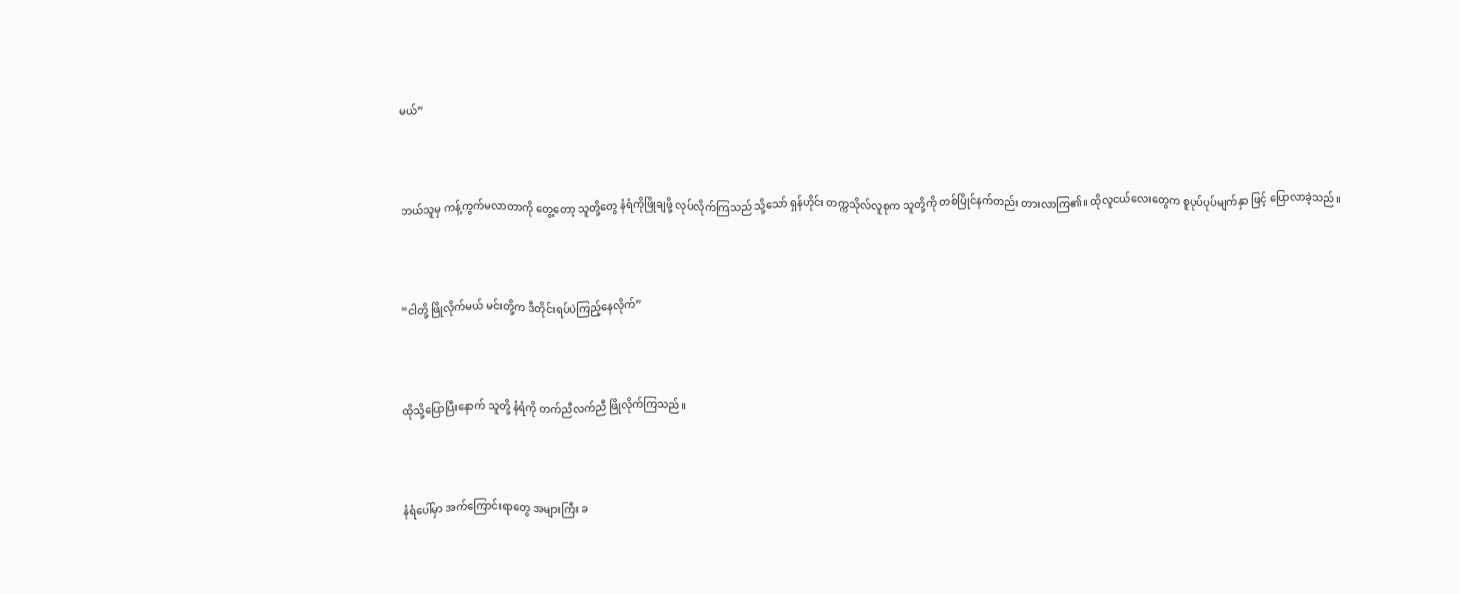မယ်”



ဘယ်သူမှ ကန့်ကွက်မလာတာကို တွေ့တော့ သူတို့တွေ နံရံကိုဖြိုချဖို့ လုပ်လိုက်ကြသည် သို့သော် ရှန်ဟိုင်း တက္ကသိုလ်လူစုက သူတို့ကို တစ်ပြိုင်နက်တည်း တားလာကြ၏။ ထိုလူငယ်လေးတွေက စူပုပ်ပုပ်မျက်နှာ ဖြင့် ပြောလာခဲ့သည်။



“ငါတို့ ဖြိုလိုက်မယ် မင်းတို့က ဒီတိုင်းရပ်ပဲကြည့်နေလိုက်”



ထိုသို့ပြောပြီးနောက် သူတို့ နံရံကို တက်ညီလက်ညီ ဖြိုလိုက်ကြသည်။



နံရံပေါ်မှာ အက်ကြောင်းရာတွေ အများကြီး ခ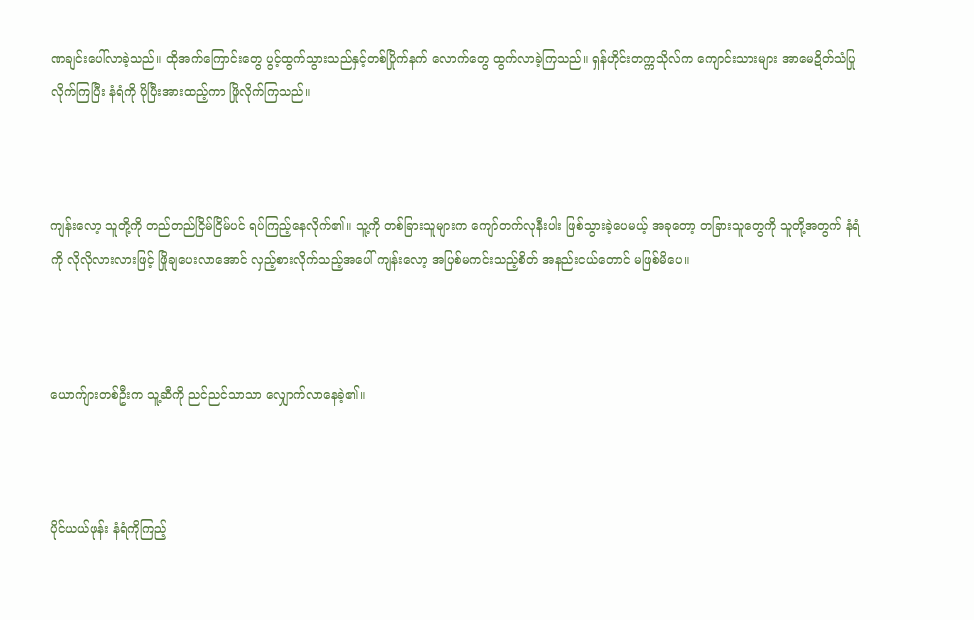ဏချင်းပေါ်လာခဲ့သည်။ ထိုအက်ကြောင်းတွေ ပွင့်ထွက်သွားသည်နှင့်တစ်ပြိုက်နက် လောက်တွေ ထွက်လာခဲ့ကြသည်။ ရှန်ဟိုင်းတက္ကသိုလ်က ကျောင်းသားများ အာမေဍိတ်သံပြုလိုက်ကြပြီး နံရံကို ပိုပြီးအားထည့်ကာ ဖြိုလိုက်ကြသည်။



ကျန်းလော့ သူတို့ကို တည်တည်ငြိမ်ငြိမ်ပင် ရပ်ကြည့်နေလိုက်၏။ သူ့ကို တစ်ခြားသူများက ကျော်တက်လုနီးပါး ဖြစ်သွားခဲ့ပေမယ့် အခုတော့ တခြားသူတွေကို သူတို့အတွက် နံရံကို လိုလိုလားလားဖြင့် ဖြိုချပေးလာအောင် လှည့်စားလိုက်သည့်အပေါ် ကျန်းလော့ အပြစ်မကင်းသည့်စိတ် အနည်းငယ်တောင် မဖြစ်မိပေ။



ယောက်ျားတစ်ဦးက သူ့ဆီကို ညင်ညင်သာသာ လျှောက်လာနေခဲ့၏။



ပိုင်ယယ်ဖုန်း နံရံကိုကြည့်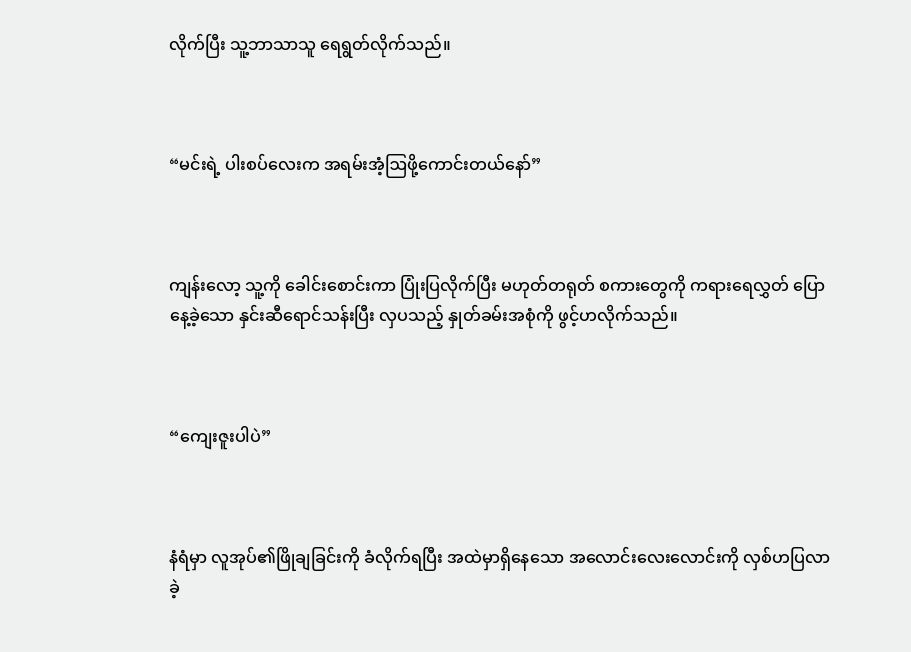လိုက်ပြီး သူ့ဘာသာသူ ရေရွတ်လိုက်သည်။



“မင်းရဲ့ ပါးစပ်လေးက အရမ်းအံ့ဩဖို့ကောင်းတယ်နော်”



ကျန်းလော့ သူ့ကို ခေါင်းစောင်းကာ ပြုံးပြလိုက်ပြီး မဟုတ်တရုတ် စကားတွေကို ကရားရေလွှတ်‌ ပြောနေ့ခဲ့သော နှင်းဆီရောင်သန်းပြီး လှပသည့် နှုတ်ခမ်းအစုံကို ဖွင့်ဟလိုက်သည်။



“ကျေးဇူးပါပဲ”



နံရံမှာ လူအုပ်၏ဖြိုချခြင်းကို ခံလိုက်ရပြီး အထဲမှာရှိနေသော အလောင်းလေးလောင်းကို လှစ်ဟပြလာခဲ့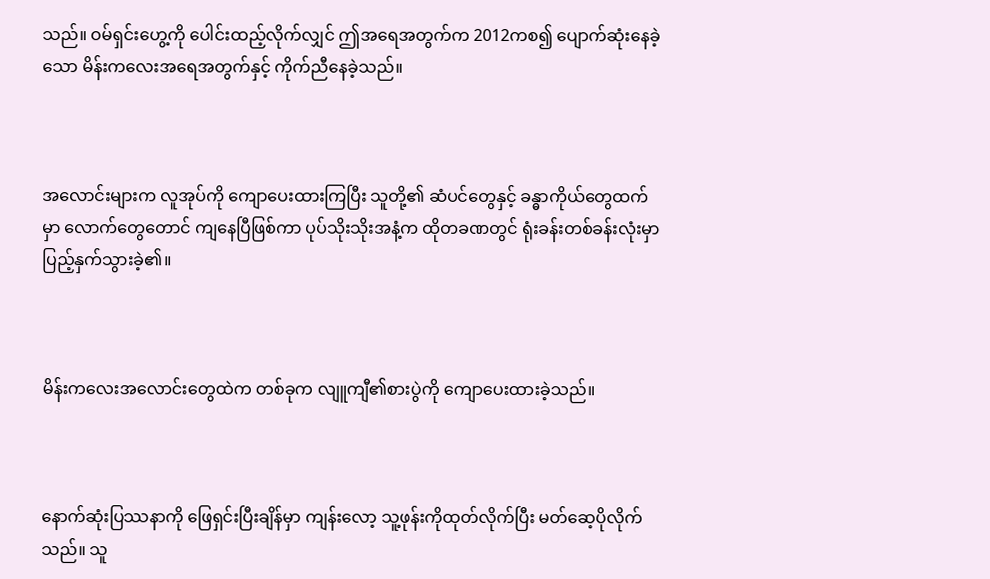သည်။ ဝမ်ရှင်းဟွေ့ကို ပေါင်းထည့်လိုက်လျှင် ဤအရေအတွက်က 2012ကစ၍ ပျောက်ဆုံးနေခဲ့သော မိန်းကလေးအရေအတွက်နှင့် ကိုက်ညီနေခဲ့သည်။



အလောင်းများက လူအုပ်ကို ကျောပေးထားကြပြီး သူတို့၏ ဆံပင်တွေနှင့် ခန္ဓာကိုယ်တွေထက်မှာ လောက်တွေတောင် ကျနေပြီဖြစ်ကာ ပုပ်သိုးသိုးအနံ့က ထိုတခဏတွင် ရုံးခန်းတစ်ခန်းလုံးမှာ ပြည့်နှက်‌သွားခဲ့၏။



မိန်းကလေးအလောင်းတွေထဲက တစ်ခုက လျူကျီ၏စားပွဲကို ကျောပေးထားခဲ့သည်။



နောက်ဆုံးပြဿနာကို ဖြေရှင်းပြီးချိန်မှာ ကျန်းလော့ သူ့ဖုန်းကိုထုတ်လိုက်ပြီး မတ်ဆေ့ပိုလိုက်သည်။ သူ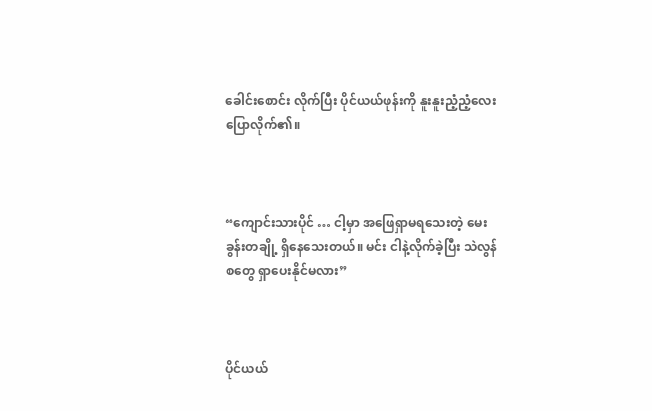ခေါင်းစောင်း လိုက်ပြီး ပိုင်ယယ်ဖုန်းကို နူးနူးညံ့ညံ့လေး ပြောလိုက်၏။



“ကျောင်းသားပိုင် … ငါ့မှာ အဖြေရှာမရသေးတဲ့ မေးခွန်းတချို့ ရှိနေသေးတယ်။ မင်း ငါနဲ့လိုက်ခဲ့ပြီး သဲလွန်စတွေ ရှာပေးနိုင်မလား”



ပိုင်ယယ်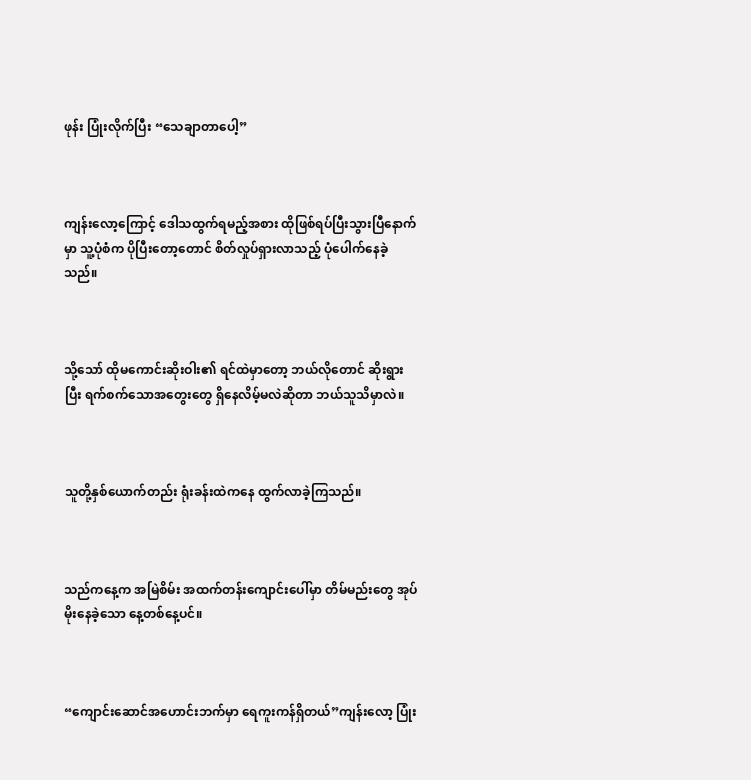ဖုန်း ပြုံးလိုက်ပြီး “သေချာတာပေါ့”



ကျန်းလော့ကြောင့် ဒေါသထွက်ရမည့်အစား ထိုဖြစ်ရပ်ပြီးသွားပြီနောက်မှာ သူ့ပုံစံက ပိုပြီးတော့တောင် စိတ်လှုပ်ရှားလာသည့် ပုံပေါက်နေခဲ့သည်။



သို့သော် ထိုမကောင်းဆိုးဝါး၏ ရင်ထဲမှာတော့ ဘယ်လို‌တောင် ဆိုးရွားပြီး ရက်စက်သောအတွေးတွေ ရှိ‌နေလိမ့်မလဲဆိုတာ ဘယ်သူသိမှာလဲ။



သူတို့နှစ်ယောက်တည်း ရုံးခန်းထဲကနေ ထွက်လာခဲ့ကြသည်။



သည်ကနေ့က အမြဲစိမ်း အထက်တန်းကျောင်းပေါ်မှာ တိမ်မည်းတွေ အုပ်မိုးနေခဲ့သော နေ့တစ်နေ့ပင်။



“ကျောင်းဆောင်အဟောင်းဘက်မှာ ရေကူးကန်ရှိတယ်”ကျန်းလော့ ပြုံး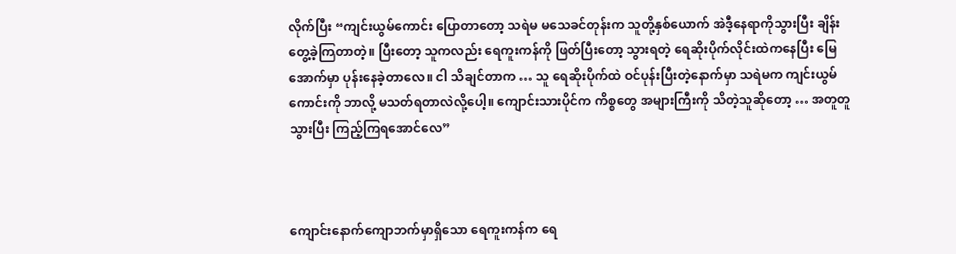လိုက်ပြီး “ကျင်းယွမ်ကောင်း ပြောတာတော့ သရဲမ မသေခင်တုန်းက သူတို့နှစ်ယောက် အဲဒီ့နေရာကိုသွားပြီး ချိန်းတွေ့ခဲ့ကြတာတဲ့။ ပြီးတော့ သူကလည်း ရေကူးကန်ကို ဖြတ်ပြီး‌တော့ သွားရတဲ့ ရေဆိုးပိုက်လိုင်းထဲကနေပြီး မြေအောက်မှာ ပုန်းနေခဲ့တာလေ။ ငါ သိချင်တာက … သူ ရေဆိုးပိုက်ထဲ ဝင်ပုန်းပြီးတဲ့နောက်မှာ သရဲမက ကျင်းယွမ်ကောင်းကို ဘာလို့ မသတ်ရတာလဲလို့ပေါ့။ ကျောင်းသားပိုင်က ကိစ္စတွေ အများကြီးကို သိတဲ့သူဆိုတော့ … အတူတူသွားပြီး ကြည့်ကြရအောင်လေ”



ကျောင်းနောက်ကျောဘက်မှာရှိသော ရေကူးကန်က ရေ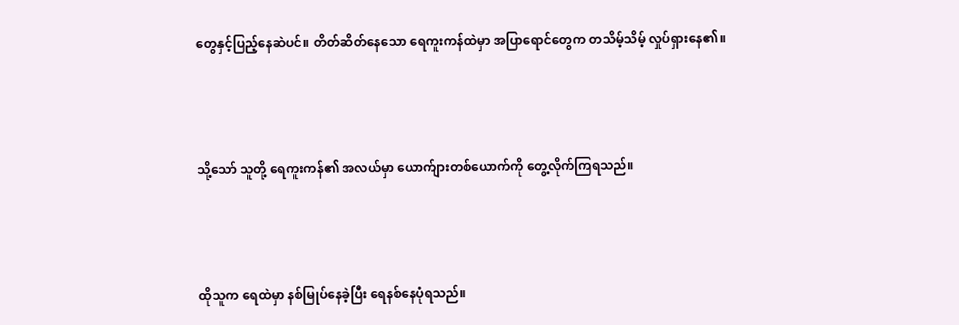တွေနှင့်ပြည့်နေဆဲပင်။ တိတ်ဆိတ်နေသော ရေကူးကန်ထဲမှာ အပြာရောင်တွေက တသိမ့်သိမ့် လှုပ်ရှားနေ၏။



သို့သော် သူတို့ ရေကူးကန်၏ အလယ်မှာ ယောက်ျားတစ်ယောက်ကို တွေ့လိုက်ကြရသည်။



ထိုသူက ရေထဲမှာ နစ်မြုပ်နေခဲ့ပြီး ရေနစ်နေပုံရသည်။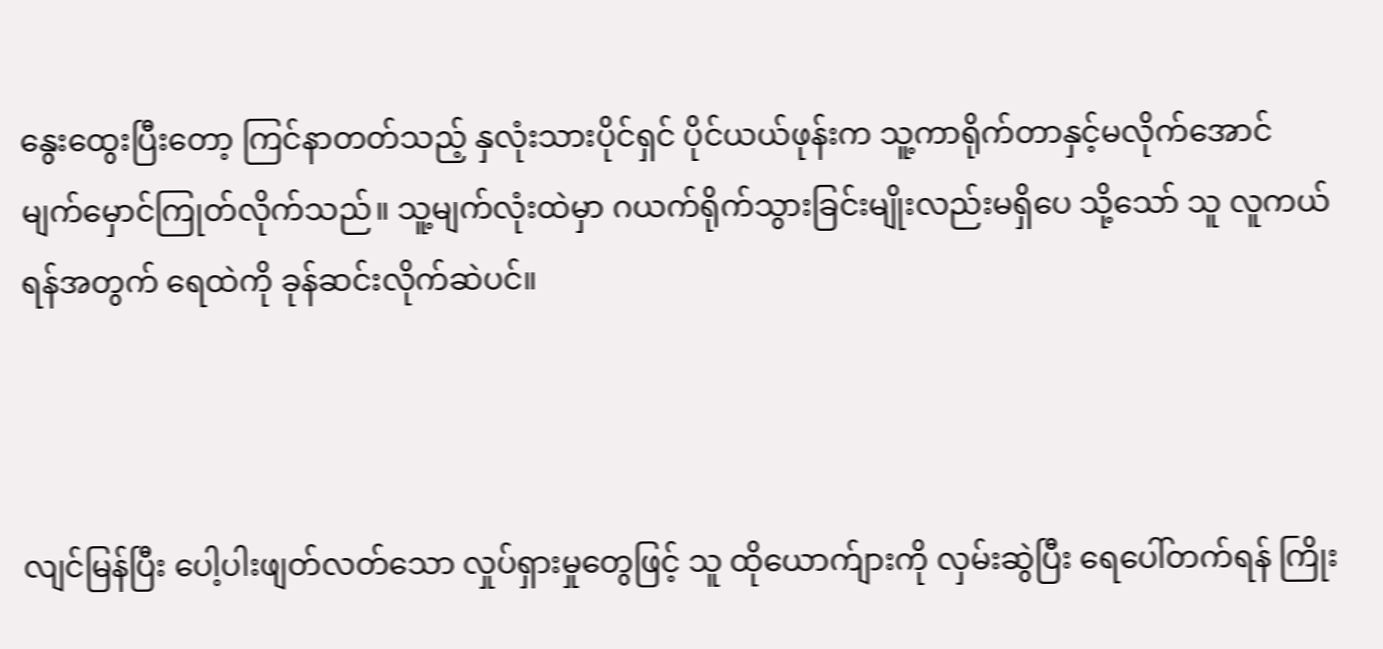နွေးထွေးပြီးတော့ ကြင်နာတတ်သည့် နှလုံးသားပိုင်ရှင် ပိုင်ယယ်ဖုန်းက သူ့ကာရိုက်တာနှင့်မလိုက်အောင် မျက်မှောင်ကြုတ်လိုက်သည်။ သူ့မျက်လုံးထဲမှာ ဂယက်ရိုက်သွားခြင်းမျိုးလည်းမရှိပေ သို့သော် သူ လူကယ်ရန်အတွက် ရေထဲကို ခုန်ဆင်းလိုက်ဆဲပင်။



လျင်မြန်ပြီး ပေါ့ပါးဖျတ်လတ်သော လှုပ်ရှား‌မှုတွေဖြင့် သူ ထိုယောက်ျားကို လှမ်းဆွဲပြီး ရေပေါ်တက်ရန် ကြိုး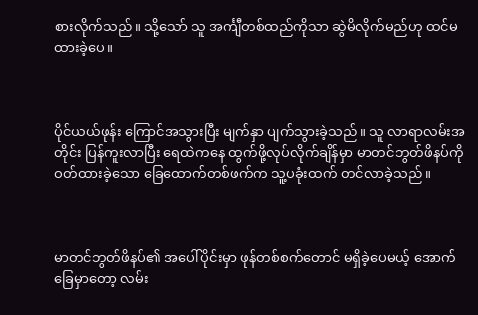စားလိုက်သည်။ သို့သော် သူ အင်္ကျီတစ်ထည်ကိုသာ ဆွဲမိလိုက်မည်ဟု ထင်မထားခဲ့ပေ။



ပိုင်ယယ်ဖုန်း ကြောင်အသွားပြီး မျက်နှာ ပျက်သွားခဲ့သည်။ သူ လာရာလမ်းအတိုင်း ပြန်ကူးလာပြီး ရေထဲကနေ ထွက်ဖို့လုပ်လိုက်ချိန်မှာ မာတင်ဘွတ်ဖိနပ်ကို ဝတ်ထားခဲ့သော ခြေထောက်တစ်ဖက်က သူ့ပခုံးထက် တင်လာခဲ့သည်။



မာတင်ဘွတ်ဖိနပ်၏ အပေါ်ပိုင်းမှာ ဖုန်တစ်စက်တောင် မရှိခဲ့ပေမယ့် အောက်ခြေမှာတော့ လမ်း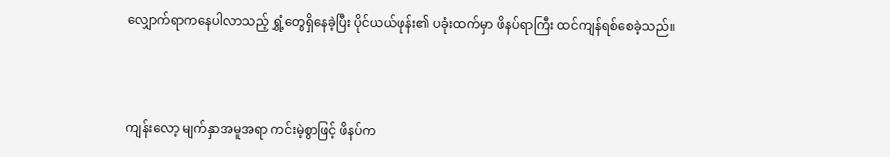လျှောက်ရာကနေပါလာသည့် ရွှံ့တွေရှိနေခဲ့ပြီး ပိုင်ယယ်ဖုန်း၏ ပခုံးထက်မှာ ဖိနပ်ရာကြီး ထင်ကျန်ရစ်စေခဲ့သည်။



ကျန်းလော့ မျက်နှာအမူအရာ ကင်းမဲ့စွာဖြင့် ဖိနပ်က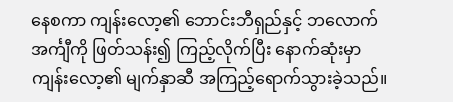နေစကာ ကျန်းလော့၏ ဘောင်းဘီရှည်နှင့် ဘလောက်အင်္ကျီကို ဖြတ်သန်း၍ ကြည့်လိုက်ပြီး နောက်ဆုံးမှာ ကျန်းလော့၏ မျက်နှာဆီ အကြည့်ရောက်သွားခဲ့သည်။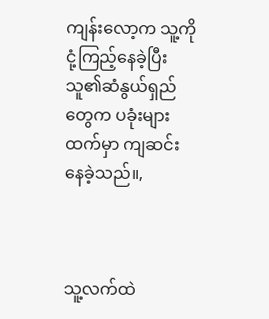ကျန်းလော့က သူ့ကိုငုံ့ကြည့်နေခဲ့ပြီး သူ၏ဆံနွယ်ရှည်တွေက ပခုံးများထက်မှာ ကျဆင်းနေခဲ့သည်။,



သူ့လက်ထဲ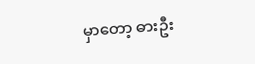မှာတော့ ဓားဦး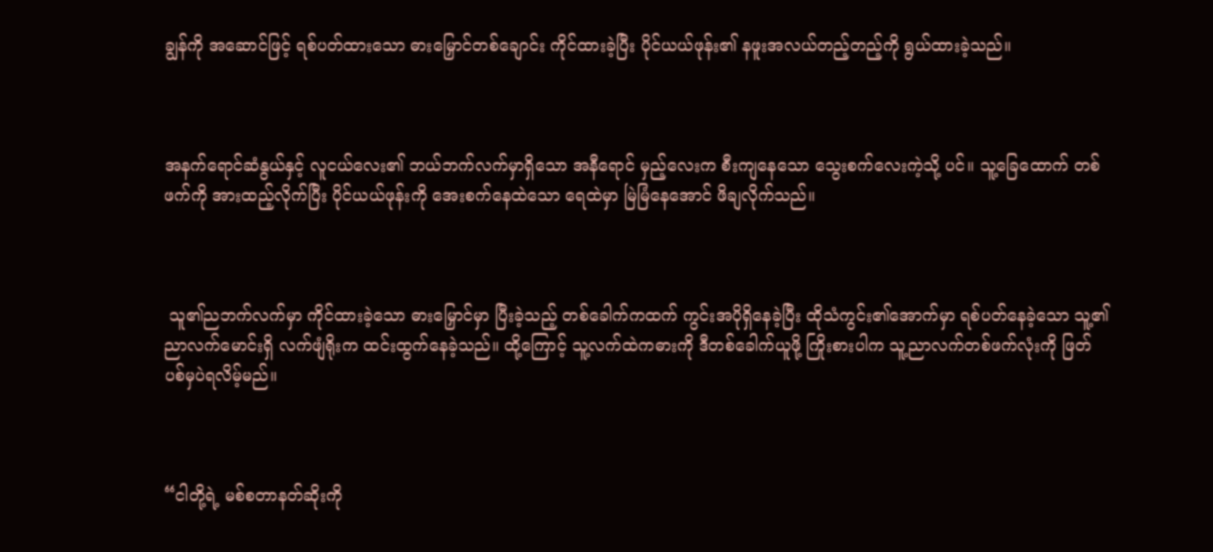ချွန်ကို အဆောင်ဖြင့် ရစ်ပတ်‌ထားသော ဓားမြှောင်တစ်ချောင်း ကိုင်ထားခဲ့ပြီး ပိုင်ယယ်ဖုန်း၏ နဖူးအလယ်တည့်တည့်ကို ရွယ်ထားခဲ့သည်။



အနက်ရောင်ဆံနွယ်နှင့် လူငယ်လေး၏ ဘယ်ဘက်လက်မှာရှိသော အနီရောင် မှည့်လေးက စီးကျနေသော သွေးစက်လေးကဲ့သို့ ပင်။ သူ့ခြေထောက် တစ်ဖက်ကို အားထည့်လိုက်ပြီး ပိုင်ယယ်ဖုန်းကို အေးစက်နေထဲသော ရေထဲမှာ မြဲမြံနေအောင် ဖိချလိုက်သည်။



 သူ၏ညဘက်လက်မှာ ကိုင်ထားခဲ့သော ဓားမြှောင်မှာ ပြီးခဲ့သည့် တစ်ခေါက်ကထက် ကွင်းအပိုရှိနေခဲ့ပြီး ထိုသံကွင်း၏အောက်မှာ ရစ်ပတ်နေခဲ့သော သူ့၏ညာလက်မောင်းရှိ လက်ဖျံရိုးက ထင်းထွက်နေခဲ့သည်။ ထို့ကြောင့် သူ့လက်ထဲကဓားကို ဒီတစ်ခေါက်ယူဖို့ ကြိုးစားပါက သူ့ညာလက်တစ်ဖက်လုံးကို ဖြတ်ပစ်မှပဲရလိမ့်မည်။



“ငါတို့ရဲ့ မစ်စတာနတ်ဆိုးကို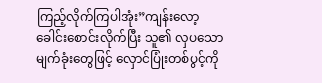ကြည့်လိုက်ကြပါအုံး”ကျန်းလော့ ခေါင်းစောင်းလိုက်ပြီး သူ၏ လှပသောမျက်ခုံးတွေဖြင့် လှောင်ပြုံးတစ်ပွင့်ကို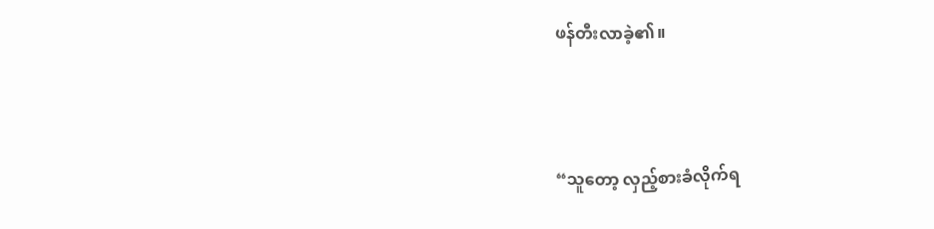ဖန်တီးလာခဲ့၏။



“သူတော့ လှည့်စားခံလိုက်ရ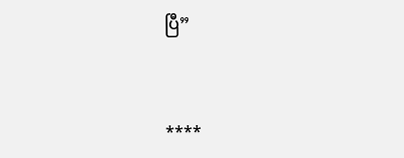ပြီ”



****